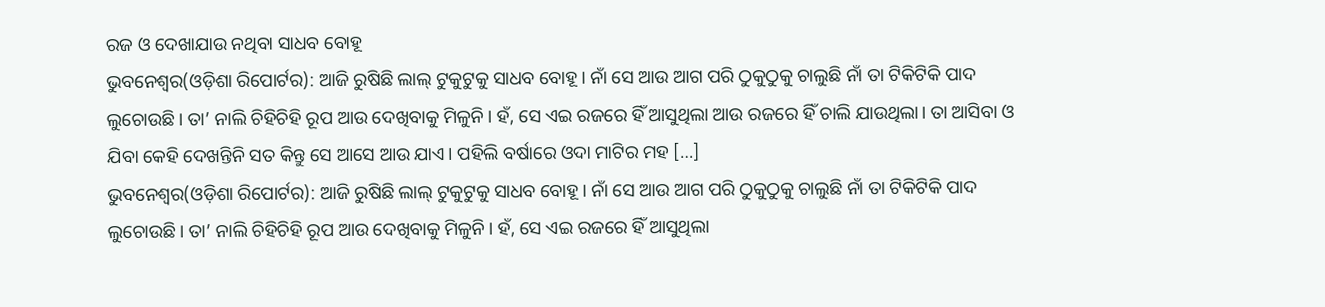ରଜ ଓ ଦେଖାଯାଉ ନଥିବା ସାଧବ ବୋହୂ
ଭୁବନେଶ୍ୱର(ଓଡ଼ିଶା ରିପୋର୍ଟର): ଆଜି ରୁଷିଛି ଲାଲ୍ ଟୁକୁଟୁକୁ ସାଧବ ବୋହୂ। ନାଁ ସେ ଆଉ ଆଗ ପରି ଠୁକୁଠୁକୁ ଚାଲୁଛି ନାଁ ତା ଟିକିଟିକି ପାଦ ଲୁଚୋଉଛି। ତା’ ନାଲି ଚିହିଚିହି ରୂପ ଆଉ ଦେଖିବାକୁ ମିଳୁନି। ହଁ, ସେ ଏଇ ରଜରେ ହିଁ ଆସୁଥିଲା ଆଉ ରଜରେ ହିଁ ଚାଲି ଯାଉଥିଲା। ତା ଆସିବା ଓ ଯିବା କେହି ଦେଖନ୍ତିନି ସତ କିନ୍ତୁ ସେ ଆସେ ଆଉ ଯାଏ। ପହିଲି ବର୍ଷାରେ ଓଦା ମାଟିର ମହ […]
ଭୁବନେଶ୍ୱର(ଓଡ଼ିଶା ରିପୋର୍ଟର): ଆଜି ରୁଷିଛି ଲାଲ୍ ଟୁକୁଟୁକୁ ସାଧବ ବୋହୂ। ନାଁ ସେ ଆଉ ଆଗ ପରି ଠୁକୁଠୁକୁ ଚାଲୁଛି ନାଁ ତା ଟିକିଟିକି ପାଦ ଲୁଚୋଉଛି। ତା’ ନାଲି ଚିହିଚିହି ରୂପ ଆଉ ଦେଖିବାକୁ ମିଳୁନି। ହଁ, ସେ ଏଇ ରଜରେ ହିଁ ଆସୁଥିଲା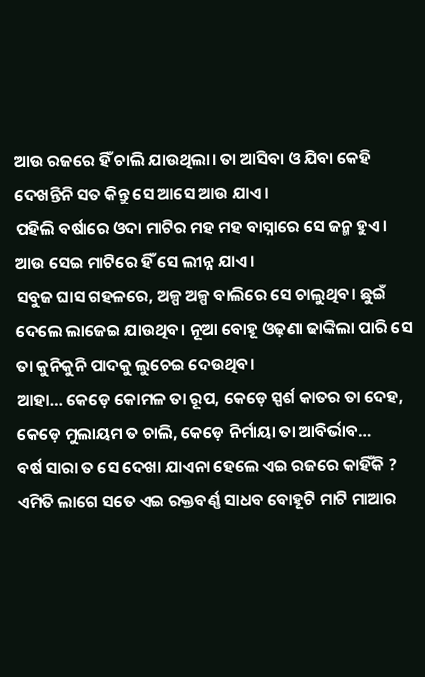ଆଉ ରଜରେ ହିଁ ଚାଲି ଯାଉଥିଲା। ତା ଆସିବା ଓ ଯିବା କେହି ଦେଖନ୍ତିନି ସତ କିନ୍ତୁ ସେ ଆସେ ଆଉ ଯାଏ।
ପହିଲି ବର୍ଷାରେ ଓଦା ମାଟିର ମହ ମହ ବାସ୍ନାରେ ସେ ଜନ୍ମ ହୁଏ। ଆଉ ସେଇ ମାଟିରେ ହିଁ ସେ ଲୀନ୍ନ ଯାଏ।
ସବୁଜ ଘାସ ଗହଳରେ, ଅଳ୍ପ ଅଳ୍ପ ବାଲିରେ ସେ ଚାଲୁଥିବ। ଛୁଇଁ ଦେଲେ ଲାଜେଇ ଯାଉଥିବ। ନୂଆ ବୋହୂ ଓଢ଼ଣା ଢାଙ୍କିଲା ପାରି ସେ ତା କୁନିକୁନି ପାଦକୁ ଲୁଚେଇ ଦେଉଥିବ।
ଆହା… କେଡ଼େ କୋମଳ ତା ରୂପ, କେଡ଼େ ସ୍ପର୍ଶ କାତର ତା ଦେହ, କେଡ଼େ ମୁଲାୟମ ତ ଚାଲି, କେଡ଼େ ନିର୍ମାୟା ତା ଆବିର୍ଭାବ…
ବର୍ଷ ସାରା ତ ସେ ଦେଖା ଯାଏନା ହେଲେ ଏଇ ରଜରେ କାହିଁକି ? ଏମିତି ଲାଗେ ସତେ ଏଇ ରକ୍ତବର୍ଣ୍ଣ ସାଧବ ବୋହୂଟି ମାଟି ମାଆର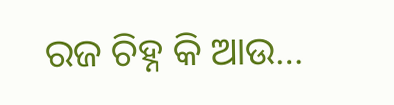ରଜ ଚିହ୍ନ କି ଆଉ…